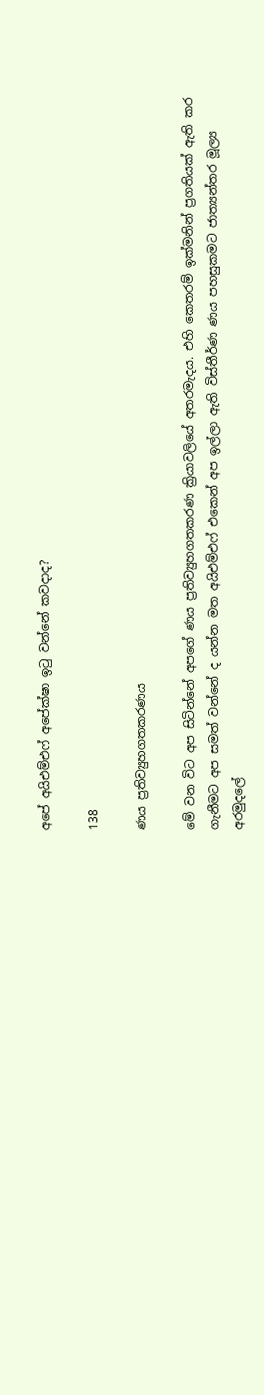අපේ අයිඑම්එෆ් අපේක්ෂා ඉටු වන්නේ කවදාද?

138

ණය ප්‍රතිව්‍යුහගතකරණය

මේ වන විට අප සිටින්නේ අපගේ ණය ප්‍රතිව්‍යුහගතකරණ ක්‍රියාවලියේ අතරමැදය. එහි කෙතරම් ඉක්මනින් ප්‍රගතියක් ඇති කර ගැනීමට අප සමත් වන්නේ ද යන්න මත අයිඑම්එෆ් එකෙන් අප ඉල්ලා ඇති විස්තීර්ණ ණය පහසුකමට ජාත්‍යන්තර මූල්‍ය අරමුදලේ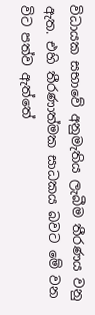විධායක සභාවේ අනුමැතිය ලැබීම තීරණය වනු ඇත. එහි තීරණාත්මක සාධකය බවට මේ වන විට පත්ව ඇත්තේ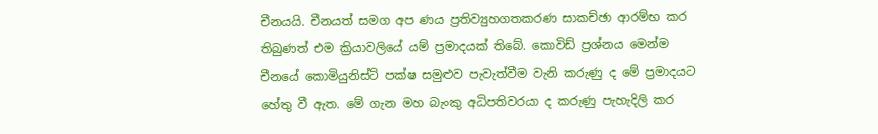චීනයයි. චීනයත් සමග අප ණය ප්‍රතිව්‍යුහගතකරණ සාකච්ඡා ආරම්භ කර තිබුණත් එම ක්‍රියාවලියේ යම් ප්‍රමාදයක් තිබේ. කොවිඩ් ප්‍රශ්නය මෙන්ම චීනයේ කොමියුනිස්ට් පක්ෂ සමුළුව පැවැත්වීම වැනි කරුණු ද මේ ප්‍රමාදයට හේතු වී ඇත. මේ ගැන මහ බැංකු අධිපතිවරයා ද කරුණු පැහැදිලි කර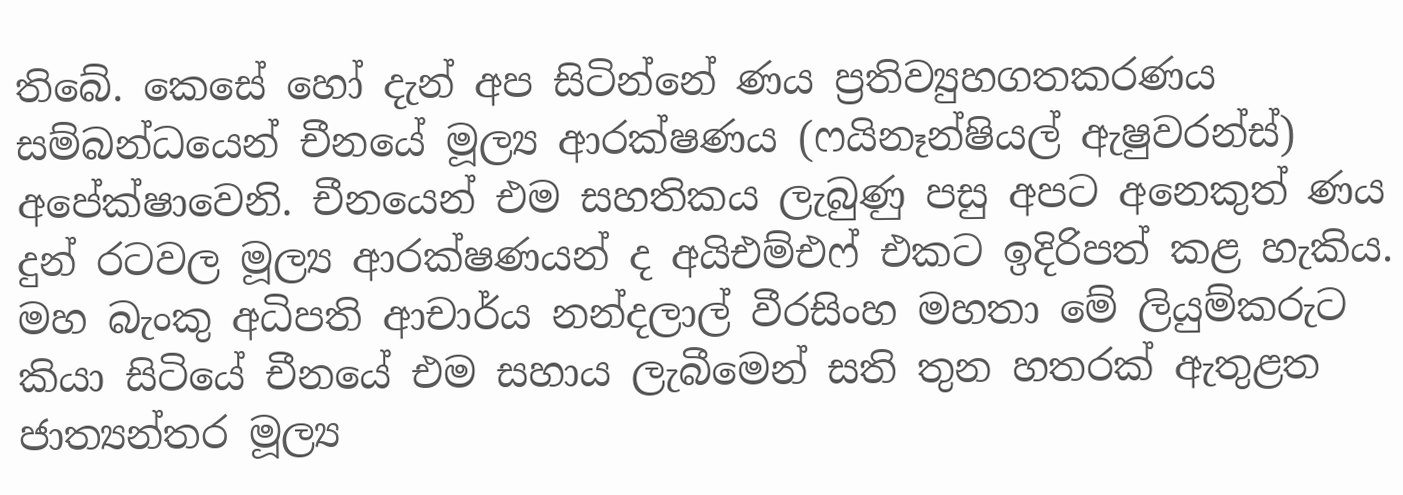තිබේ. කෙසේ හෝ දැන් අප සිටින්නේ ණය ප්‍රතිව්‍යුහගතකරණය සම්බන්ධයෙන් චීනයේ මූල්‍ය ආරක්ෂණය (ෆයිනෑන්ෂියල් ඇෂුවරන්ස්) අපේක්ෂාවෙනි. චීනයෙන් එම සහතිකය ලැබුණු පසු අපට අනෙකුත් ණය දුන් රටවල මූල්‍ය ආරක්ෂණයන් ද අයිඑම්එෆ් එකට ඉදිරිපත් කළ හැකිය. මහ බැංකු අධිපති ආචාර්ය නන්දලාල් වීරසිංහ මහතා මේ ලියුම්කරුට කියා සිටියේ චීනයේ එම සහාය ලැබීමෙන් සති තුන හතරක් ඇතුළත ජාත්‍යන්තර මූල්‍ය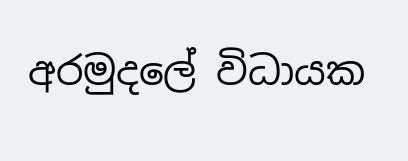අරමුදලේ විධායක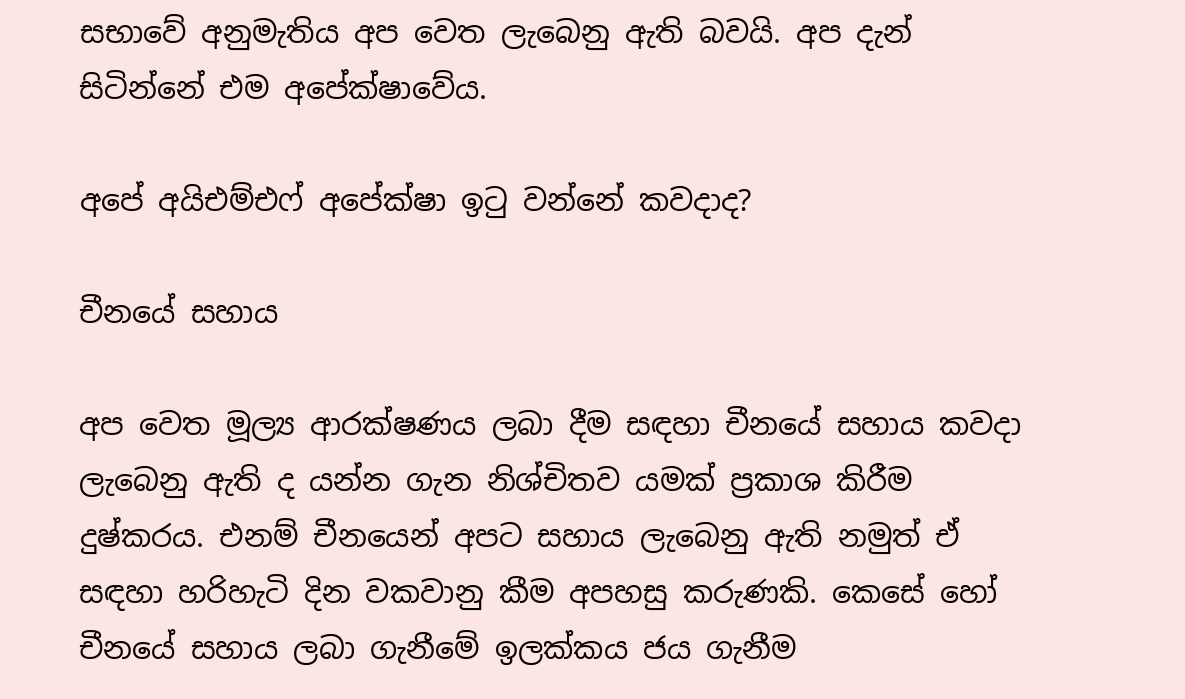සභාවේ අනුමැතිය අප වෙත ලැබෙනු ඇති බවයි. අප දැන් සිටින්නේ එම අපේක්ෂාවේය.

අපේ අයිඑම්එෆ් අපේක්ෂා ඉටු වන්නේ කවදාද?

චීනයේ සහාය

අප වෙත මූල්‍ය ආරක්ෂණය ලබා දීම සඳහා චීනයේ සහාය කවදා ලැබෙනු ඇති ද යන්න ගැන නිශ්චිතව යමක් ප්‍රකාශ කිරීම දුෂ්කරය. එනම් චීනයෙන් අපට සහාය ලැබෙනු ඇති නමුත් ඒ සඳහා හරිහැටි දින වකවානු කීම අපහසු කරුණකි. කෙසේ හෝ චීනයේ සහාය ලබා ගැනීමේ ඉලක්කය ජය ගැනීම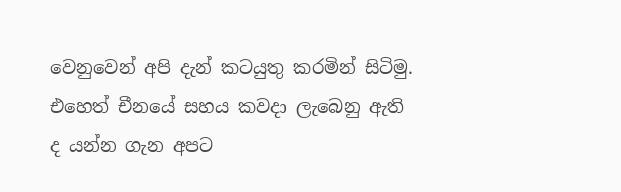වෙනුවෙන් අපි දැන් කටයුතු කරමින් සිටිමු. එහෙත් චීනයේ සහය කවදා ලැබෙනු ඇති ද යන්න ගැන අපට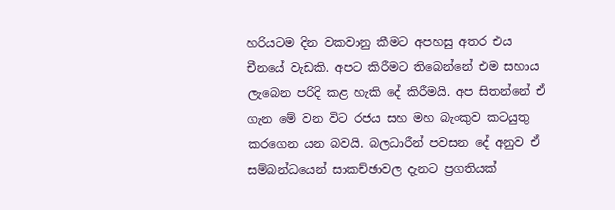හරියටම දින වකවානු කීමට අපහසු අතර එය චීනයේ වැඩකි. අපට කිරීමට තිබෙන්නේ එම සහාය ලැබෙන පරිදි කළ හැකි දේ කිරීමයි. අප සිතන්නේ ඒ ගැන මේ වන විට රජය සහ මහ බැංකුව කටයුතු කරගෙන යන බවයි. බලධාරීන් පවසන දේ අනුව ඒ සම්බන්ධයෙන් සාකච්ඡාවල දැනට ප්‍රගතියක්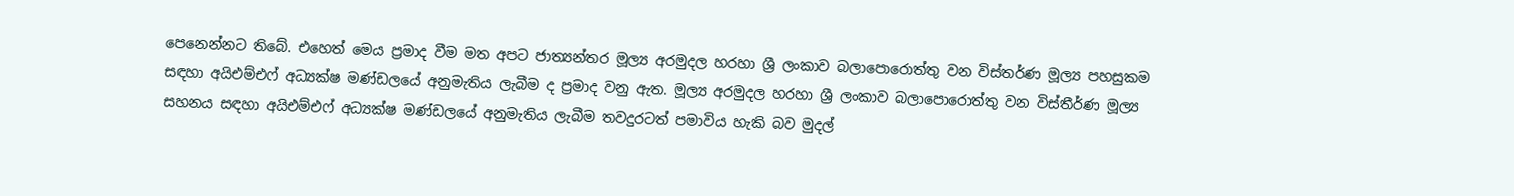පෙනෙන්නට තිබේ. එහෙත් මෙය ප්‍රමාද වීම මත අපට ජාත්‍යන්තර මූල්‍ය අරමුදල හරහා ශ්‍රී ලංකාව බලාපොරොත්තු වන විස්තර්ණ මූල්‍ය පහසුකම සඳහා අයිඑම්එෆ් අධ්‍යක්ෂ මණ්ඩලයේ අනුමැතිය ලැබීම ද ප්‍රමාද වනු ඇත. මූල්‍ය අරමුදල හරහා ශ්‍රී ලංකාව බලාපොරොත්තු වන විස්තීර්ණ මූල්‍ය සහනය සඳහා අයිඑම්එෆ් අධ්‍යක්ෂ මණ්ඩලයේ අනුමැතිය ලැබීම තවදුරටත් පමාවිය හැකි බව මුදල්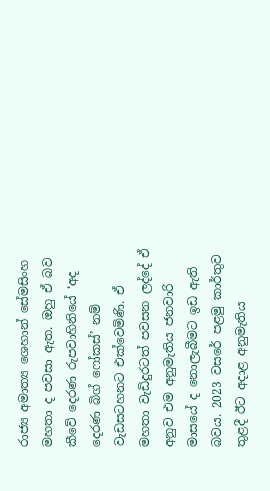රාජ්‍ය අමාත්‍ය ශෙහාන් සේමසිංහ මහතා ද පවසා ඇත. ඔහු ඒ බව කීවේ දෙරණ රුපවාහිනියේ ‘අද දෙරණ බිග් ෆෝකස්’ නම් වැඩසටහනට එක්වෙමිණි. ඒ මහතා වැඩිදුරටත් පවසන ලද්දේ ඒ අනුව එම අනුමැතිය ජනවාරි මාසයේ ද නොලැබීමට ඉඩ ඇති බවය. 2023 වසරේ පළමු කාර්තුව තුළදී ඊට අදාළ අනුමැතිය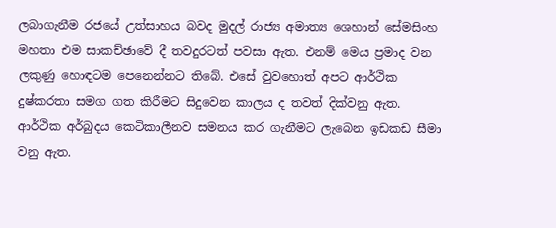ලබාගැනීම රජයේ උත්සාහය බවද මුදල් රාජ්‍ය අමාත්‍ය ශෙහාන් සේමසිංහ මහතා එම සාකච්ඡාවේ දී තවදුරටත් පවසා ඇත. එනම් මෙය ප්‍රමාද වන ලකුණු හොඳටම පෙනෙන්නට තිබේ. එසේ වුවහොත් අපට ආර්ථික දුෂ්කරතා සමග ගත කිරීමට සිදුවෙන කාලය ද තවත් දික්වනු ඇත. ආර්ථික අර්බුදය කෙටිකාලීනව සමනය කර ගැනීමට ලැබෙන ඉඩකඩ සීමා වනු ඇත.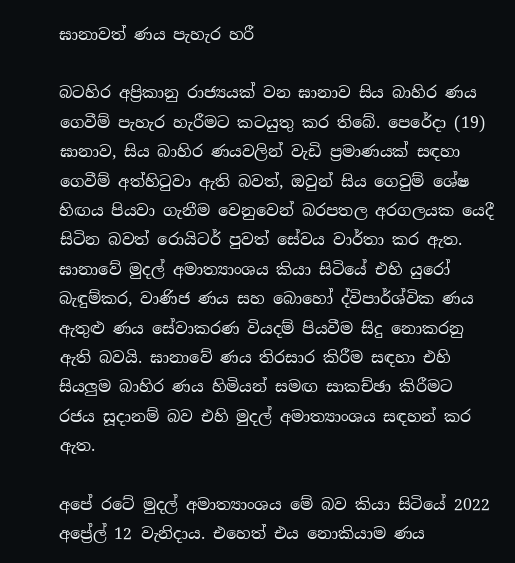ඝානාවත් ණය පැහැර හරී

බටහිර අප්‍රිකානු රාජ්‍යයක් වන ඝානාව සිය බාහිර ණය ගෙවීම් පැහැර හැරීමට කටයුතු කර තිබේ. පෙරේදා (19) ඝානාව, සිය බාහිර ණයවලින් වැඩි ප්‍රමාණයක් සඳහා ගෙවීම් අත්හිටුවා ඇති බවත්, ඔවුන් සිය ගෙවුම් ශේෂ හිඟය පියවා ගැනීම වෙනුවෙන් බරපතල අරගලයක යෙදී සිටින බවත් රොයිටර් පුවත් සේවය වාර්තා කර ඇත. ඝානාවේ මුදල් අමාත්‍යාංශය කියා සිටියේ එහි යුරෝ බැඳුම්කර, වාණිජ ණය සහ බොහෝ ද්විපාර්ශ්වික ණය ඇතුළු ණය සේවාකරණ වියදම් පියවීම සිදු නොකරනු ඇති බවයි. ඝානාවේ ණය තිරසාර කිරීම සඳහා එහි සියලුම බාහිර ණය හිමියන් සමඟ සාකච්ඡා කිරීමට රජය සූදානම් බව එහි මුදල් අමාත්‍යාංශය සඳහන් කර ඇත.

අපේ රටේ මුදල් අමාත්‍යාංශය මේ බව කියා සිටියේ 2022 අප්‍රේල් 12 වැනිදාය. එහෙත් එය නොකියාම ණය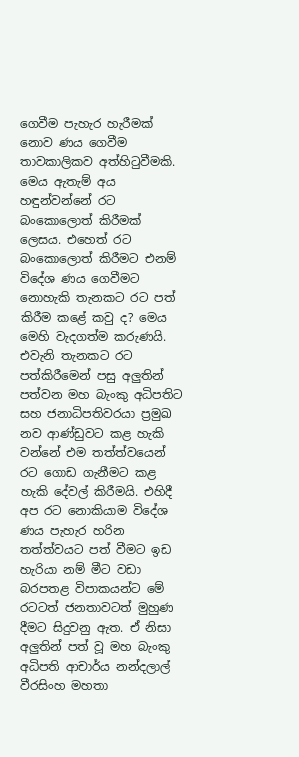ගෙවීම පැහැර හැරීමක් නොව ණය ගෙවීම තාවකාලිකව අත්හිටුවීමකි. මෙය ඇතැම් අය හඳුන්වන්නේ රට බංකොලොත් කිරීමක් ලෙසය. එහෙත් රට බංකොලොත් කිරීමට එනම් විදේශ ණය ගෙවීමට නොහැකි තැනකට රට පත් කිරීම කළේ කවු ද? මෙය මෙහි වැදගත්ම කරුණයි. එවැනි තැනකට රට පත්කිරීමෙන් පසු අලුතින් පත්වන මහ බැංකු අධිපතිට සහ ජනාධිපතිවරයා ප්‍රමුඛ නව ආණ්ඩුවට කළ හැකි වන්නේ එම තත්ත්වයෙන් රට ගොඩ ගැනීමට කළ හැකි දේවල් කිරීමයි. එහිදී අප රට නොකියාම විදේශ ණය පැහැර හරින තත්ත්වයට පත් වීමට ඉඩ හැරියා නම් මීට වඩා බරපතළ විපාකයන්ට මේ රටටත් ජනතාවටත් මුහුණ දීමට සිදුවනු ඇත. ඒ නිසා අලුතින් පත් වූ මහ බැංකු අධිපති ආචාර්ය නන්දලාල් වීරසිංහ මහතා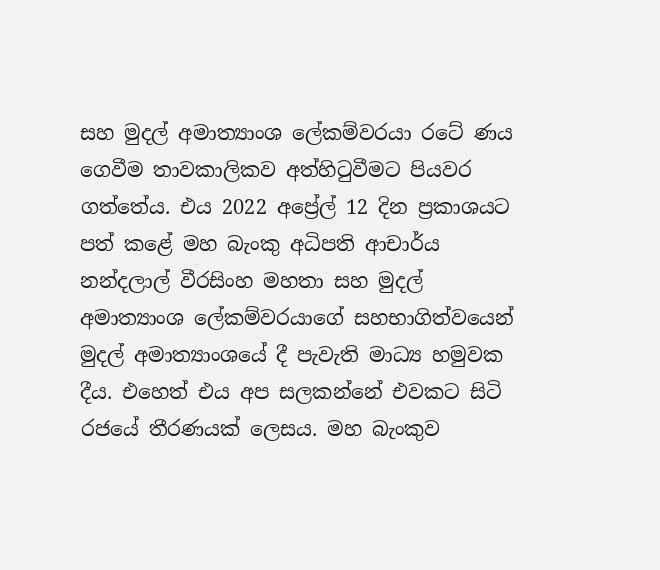සහ මුදල් අමාත්‍යාංශ ලේකම්වරයා රටේ ණය ගෙවීම තාවකාලිකව අත්හිටුවීමට පියවර ගත්තේය. එය 2022 අප්‍රේල් 12 දින ප්‍රකාශයට පත් කළේ මහ බැංකු අධිපති ආචාර්ය නන්දලාල් වීරසිංහ මහතා සහ මුදල් අමාත්‍යාංශ ලේකම්වරයාගේ සහභාගිත්වයෙන් මුදල් අමාත්‍යාංශයේ දී පැවැති මාධ්‍ය හමුවක දීය. එහෙත් එය අප සලකන්නේ එවකට සිටි රජයේ තීරණයක් ලෙසය. මහ බැංකුව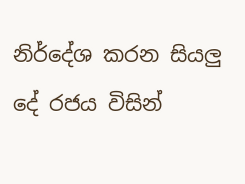නිර්දේශ කරන සියලු දේ රජය විසින්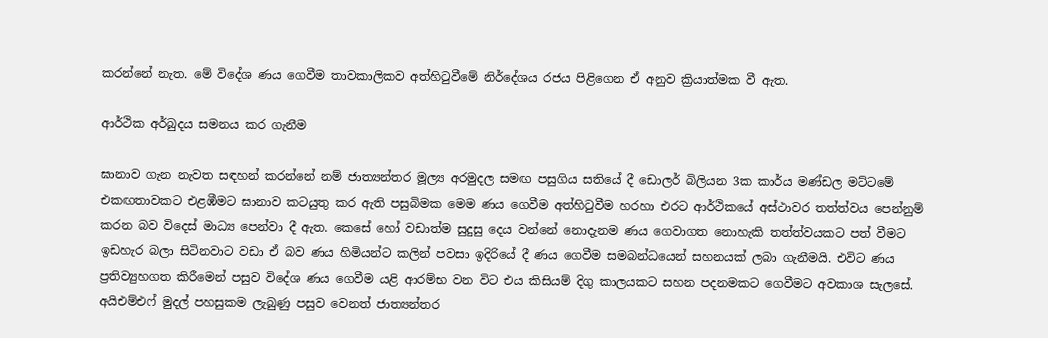කරන්නේ නැත. මේ විදේශ ණය ගෙවීම තාවකාලිකව අත්හිටුවීමේ නිර්දේශය රජය පිළිගෙන ඒ අනුව ක්‍රියාත්මක වී ඇත.

ආර්ථික අර්බුදය සමනය කර ගැනීම

ඝානාව ගැන නැවත සඳහන් කරන්නේ නම් ජාත්‍යන්තර මූල්‍ය අරමුදල සමඟ පසුගිය සතියේ දී ඩොලර් බිලියන 3ක කාර්ය මණ්ඩල මට්ටමේ එකඟතාවකට එළඹීමට ඝානාව කටයුතු කර ඇති පසුබිමක මෙම ණය ගෙවීම අත්හිටුවීම හරහා එරට ආර්ථිකයේ අස්ථාවර තත්ත්වය පෙන්නුම් කරන බව විදෙස් මාධ්‍ය පෙන්වා දී ඇත. කෙසේ හෝ වඩාත්ම සුදුසු දෙය වන්නේ නොදැනම ණය ගෙවාගත නොහැකි තත්ත්වයකට පත් වීමට ඉඩහැර බලා සිටිනවාට වඩා ඒ බව ණය හිමියන්ට කලින් පවසා ඉදිරියේ දී ණය ගෙවීම සමබන්ධයෙන් සහනයක් ලබා ගැනීමයි. එවිට ණය ප්‍රතිව්‍යුහගත කිරීමෙන් පසුව විදේශ ණය ගෙවීම යළි ආරම්භ වන විට එය කිසියම් දිගු කාලයකට සහන පදනමකට ගෙවීමට අවකාශ සැලසේ. අයිඑම්එෆ් මුදල් පහසුකම ලැබුණු පසුව වෙනත් ජාත්‍යන්තර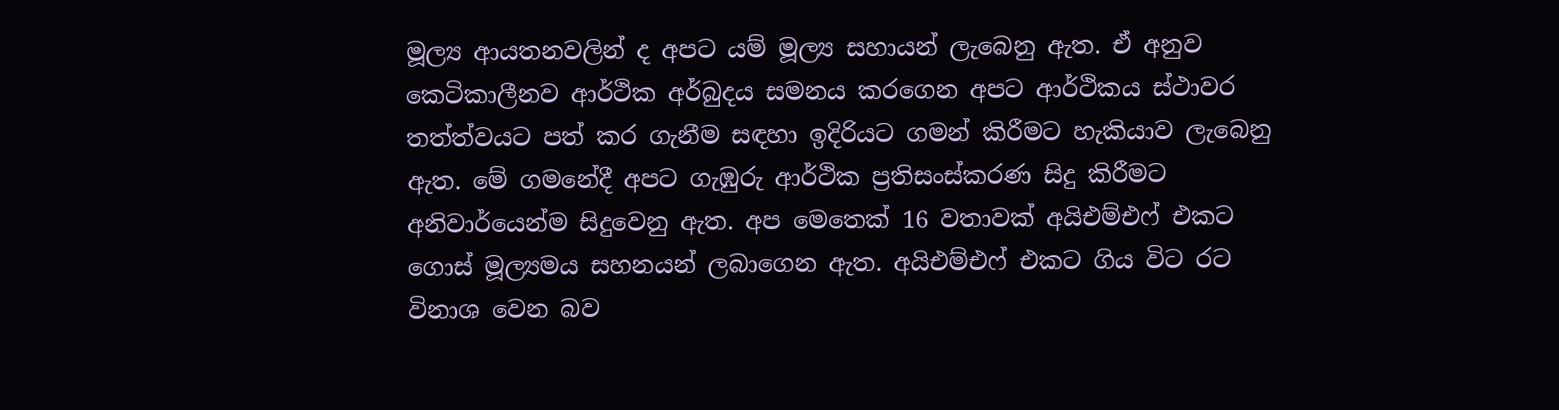මූල්‍ය ආයතනවලින් ද අපට යම් මූල්‍ය සහායන් ලැබෙනු ඇත. ඒ අනුව කෙටිකාලීනව ආර්ථික අර්බුදය සමනය කරගෙන අපට ආර්ථිකය ස්ථාවර තත්ත්වයට පත් කර ගැනීම සඳහා ඉදිරියට ගමන් කිරීමට හැකියාව ලැබෙනු ඇත. මේ ගමනේදී අපට ගැඹුරු ආර්ථික ප්‍රතිසංස්කරණ සිදු කිරීමට අනිවාර්යෙන්ම සිදුවෙනු ඇත. අප මෙතෙක් 16 වතාවක් අයිඑම්එෆ් එකට ගොස් මූල්‍යමය සහනයන් ලබාගෙන ඇත. අයිඑම්එෆ් එකට ගිය විට රට විනාශ වෙන බව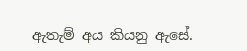ඇතැම් අය කියනු ඇසේ.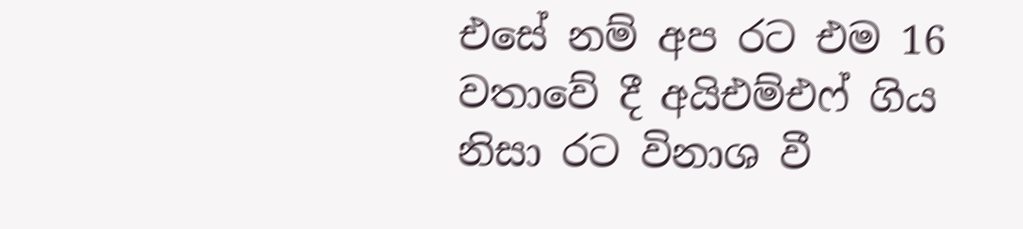එසේ නම් අප රට එම 16 වතාවේ දී අයිඑම්එෆ් ගිය නිසා රට විනාශ වී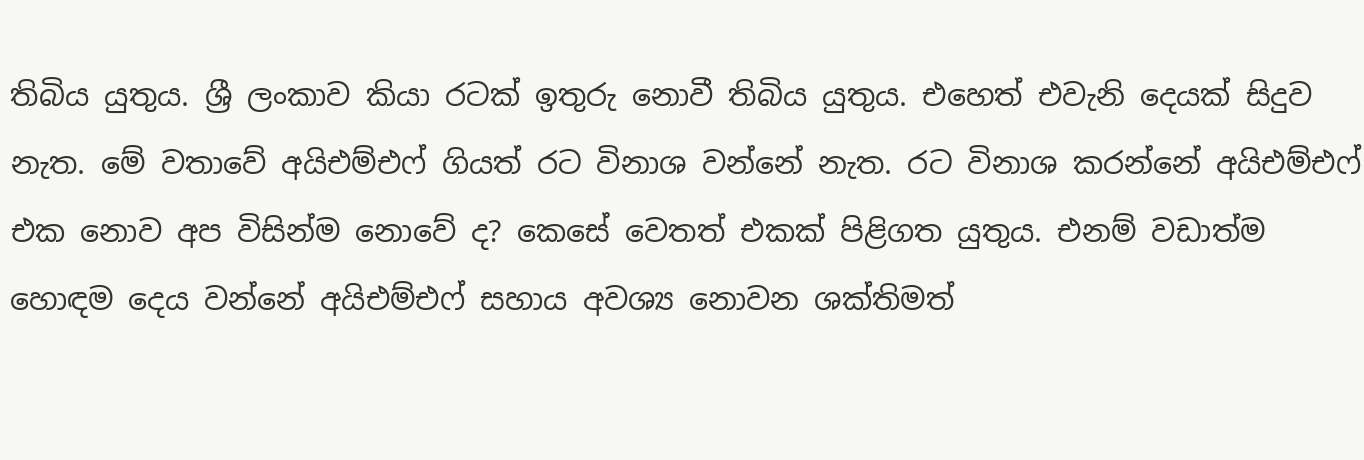තිබිය යුතුය. ශ්‍රී ලංකාව කියා රටක් ඉතුරු නොවී තිබිය යුතුය. එහෙත් එවැනි දෙයක් සිදුව නැත. මේ වතාවේ අයිඑම්එෆ් ගියත් රට විනාශ වන්නේ නැත. රට විනාශ කරන්නේ අයිඑම්එෆ් එක නොව අප විසින්ම නොවේ ද? කෙසේ වෙතත් එකක් පිළිගත යුතුය. එනම් වඩාත්ම හොඳම දෙය වන්නේ අයිඑම්එෆ් සහාය අවශ්‍ය නොවන ශක්තිමත්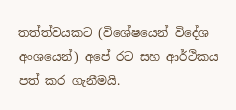තත්ත්වයකට (විශේෂයෙන් විදේශ අංශයෙන්) අපේ රට සහ ආර්ථිකය පත් කර ගැනීමයි.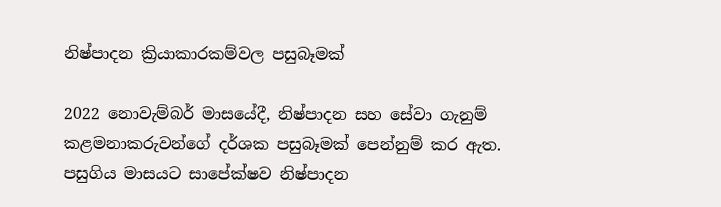නිෂ්පාදන ක්‍රියාකාරකම්වල පසුබෑමක්

2022 නොවැම්බර් මාසයේදී, නිෂ්පාදන සහ සේවා ගැනුම් කළමනාකරුවන්ගේ දර්ශක පසුබෑමක් පෙන්නුම් කර ඇත. පසුගිය මාසයට සාපේක්ෂව නිෂ්පාදන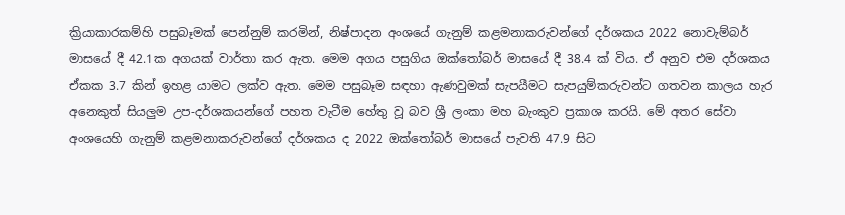ක්‍රියාකාරකම්හි පසුබෑමක් පෙන්නුම් කරමින්, නිෂ්පාදන අංශයේ ගැනුම් කළමනාකරුවන්ගේ දර්ශකය 2022 නොවැම්බර් මාසයේ දී 42.1ක අගයක් වාර්තා කර ඇත. මෙම අගය පසුගිය ඔක්තෝබර් මාසයේ දී 38.4 ක් විය. ඒ අනුව එම දර්ශකය ඒකක 3.7 කින් ඉහළ යාමට ලක්ව ඇත. මෙම පසුබෑම සඳහා ඇණවුමක් සැපයීමට සැපයුම්කරුවන්ට ගතවන කාලය හැර අනෙකුත් සියලුම උප-දර්ශකයන්ගේ පහත වැටීම හේතු වූ බව ශ්‍රී ලංකා මහ බැංකුව ප්‍රකාශ කරයි. මේ අතර සේවා අංශයෙහි ගැනුම් කළමනාකරුවන්ගේ දර්ශකය ද 2022 ඔක්තෝබර් මාසයේ පැවති 47.9 සිට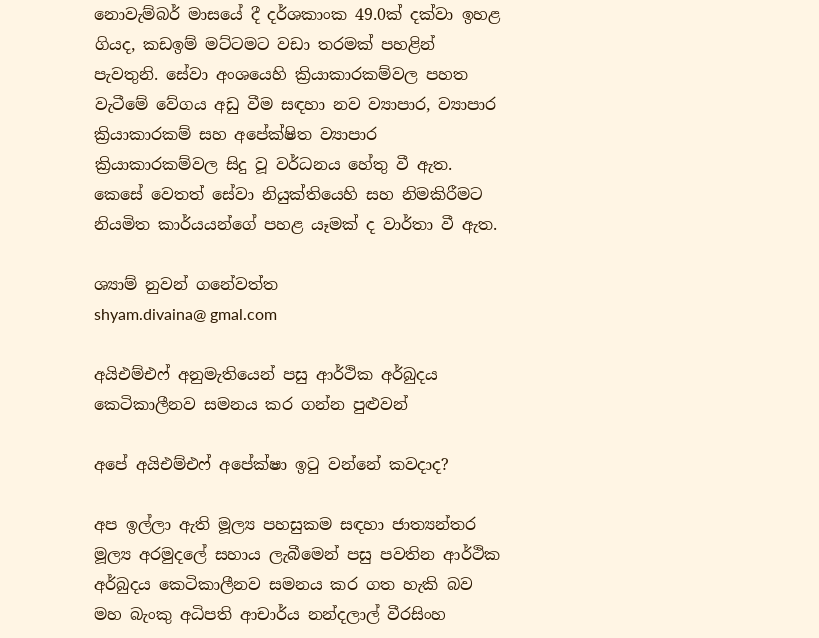නොවැම්බර් මාසයේ දී දර්ශකාංක 49.0ක් දක්වා ඉහළ ගියද, කඩඉම් මට්ටමට වඩා තරමක් පහළින් පැවතුනි. සේවා අංශයෙහි ක්‍රියාකාරකම්වල පහත වැටීමේ වේගය අඩු වීම සඳහා නව ව්‍යාපාර, ව්‍යාපාර ක්‍රියාකාරකම් සහ අපේක්ෂිත ව්‍යාපාර ක්‍රියාකාරකම්වල සිදු වූ වර්ධනය හේතු වී ඇත. කෙසේ වෙතත් සේවා නියුක්තියෙහි සහ නිමකිරීමට නියමිත කාර්යයන්ගේ පහළ යෑමක් ද වාර්තා වී ඇත.

ශ්‍යාම් නුවන් ගනේවත්ත
shyam.divaina@ gmal.com

අයිඑම්එෆ් අනුමැතියෙන් පසු ආර්ථික අර්බුදය කෙටිකාලීනව සමනය කර ගන්න පුළුවන්

අපේ අයිඑම්එෆ් අපේක්ෂා ඉටු වන්නේ කවදාද?

අප ඉල්ලා ඇති මූල්‍ය පහසුකම සඳහා ජාත්‍යන්තර මූල්‍ය අරමුදලේ සහාය ලැබීමෙන් පසු පවතින ආර්ථික අර්බුදය කෙටිකාලීනව සමනය කර ගත හැකි බව මහ බැංකු අධිපති ආචාර්ය නන්දලාල් වීරසිංහ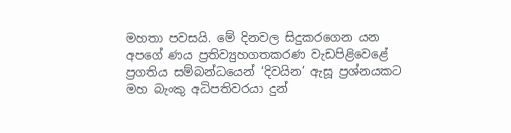මහතා පවසයි. මේ දිනවල සිදුකරගෙන යන අපගේ ණය ප්‍රතිව්‍යුහගතකරණ වැඩපිළිවෙළේ ප්‍රගතිය සම්බන්ධයෙන් ‘දිවයින’ ඇසූ ප්‍රශ්නයකට මහ බැංකු අධිපතිවරයා දුන්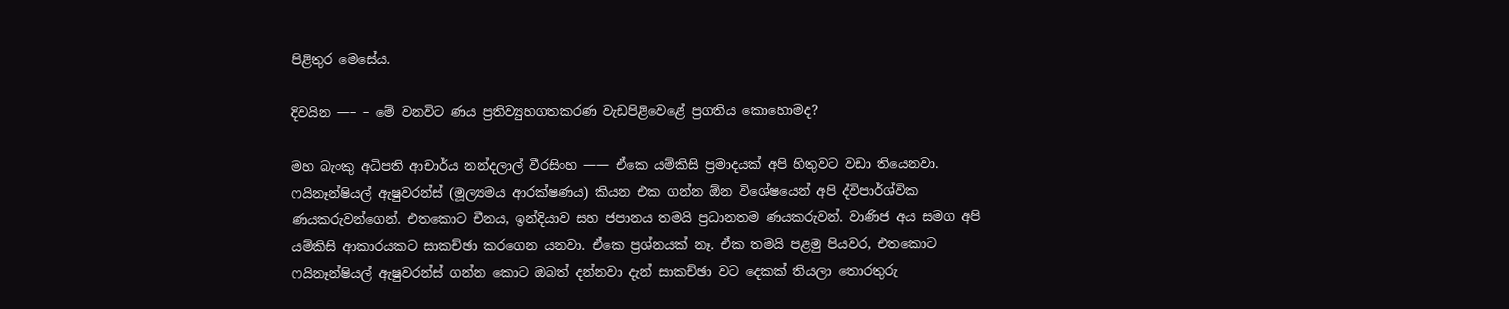පිළිතුර මෙසේය.

දිවයින —– – මේ වනවිට ණය ප්‍රතිව්‍යුහගතකරණ වැඩපිළිවෙළේ ප්‍රගතිය කොහොමද?

මහ බැංකු අධිපති ආචාර්ය නන්දලාල් වීරසිංහ —— ඒකෙ යම්කිසි ප්‍රමාදයක් අපි හිතුවට වඩා තියෙනවා. ෆයිනෑන්ෂියල් ඇෂුවරන්ස් (මූල්‍යමය ආරක්ෂණය) කියන එක ගන්න ඕන විශේෂයෙන් අපි ද්විපාර්ශ්වික ණයකරුවන්ගෙන්. එතකොට චීනය, ඉන්දියාව සහ ජපානය තමයි ප්‍රධානතම ණයකරුවන්. වාණිජ අය සමග අපි යම්කිසි ආකාරයකට සාකච්ඡා කරගෙන යනවා. ඒකෙ ප්‍රශ්නයක් නෑ. ඒක තමයි පළමු පියවර, එතකොට ෆයිනෑන්ෂියල් ඇෂුවරන්ස් ගන්න කොට ඔබත් දන්නවා දැන් සාකච්ඡා වට දෙකක් තියලා තොරතුරු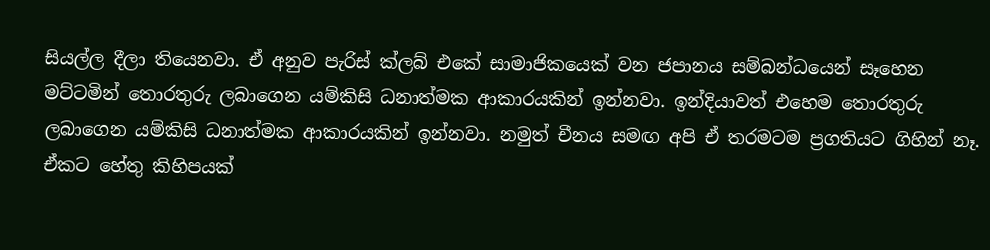සියල්ල දීලා තියෙනවා. ඒ අනුව පැරිස් ක්ලබ් එකේ සාමාජිකයෙක් වන ජපානය සම්බන්ධයෙන් සෑහෙන මට්ටමින් තොරතුරු ලබාගෙන යම්කිසි ධනාත්මක ආකාරයකින් ඉන්නවා. ඉන්දියාවත් එහෙම තොරතුරු ලබාගෙන යම්කිසි ධනාත්මක ආකාරයකින් ඉන්නවා. නමුත් චීනය සමඟ අපි ඒ තරමටම ප්‍රගතියට ගිහින් නෑ. ඒකට හේතු කිහිපයක්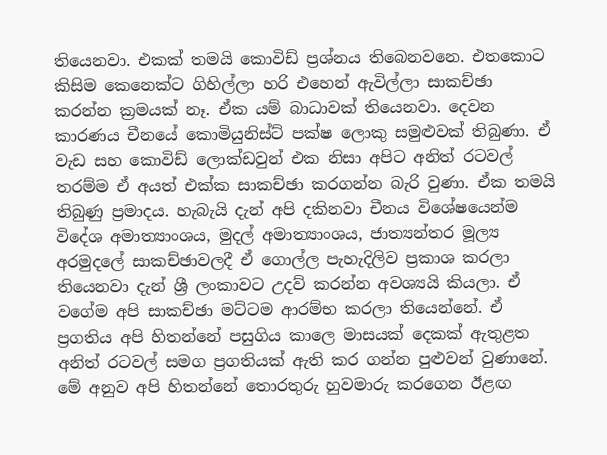තියෙනවා. එකක් තමයි කොවිඩ් ප්‍රශ්නය තිබෙනවනෙ. එතකොට කිසිම කෙනෙක්ට ගිහිල්ලා හරි එහෙන් ඇවිල්ලා සාකච්ඡා කරන්න ක්‍රමයක් නෑ. ඒක යම් බාධාවක් තියෙනවා. දෙවන කාරණය චීනයේ කොමියුනිස්ට් පක්ෂ ලොකු සමුළුවක් තිබුණා. ඒ වැඩ සහ කොවිඩ් ලොක්ඩවුන් එක නිසා අපිට අනිත් රටවල් තරම්ම ඒ අයත් එක්ක සාකච්ඡා කරගන්න බැරි වුණා. ඒක තමයි තිබුණු ප්‍රමාදය. හැබැයි දැන් අපි දකිනවා චීනය විශේෂයෙන්ම විදේශ අමාත්‍යාංශය, මුදල් අමාත්‍යාංශය, ජාත්‍යන්තර මූල්‍ය අරමුදලේ සාකච්ඡාවලදී ඒ ගොල්ල පැහැදිලිව ප්‍රකාශ කරලා තියෙනවා දැන් ශ්‍රී ලංකාවට උදව් කරන්න අවශ්‍යයි කියලා. ඒ වගේම අපි සාකච්ඡා මට්ටම ආරම්භ කරලා තියෙන්නේ. ඒ ප්‍රගතිය අපි හිතන්නේ පසුගිය කාලෙ මාසයක් දෙකක් ඇතුළත අනිත් රටවල් සමග ප්‍රගතියක් ඇති කර ගන්න පුළුවන් වුණානේ. මේ අනුව අපි හිතන්නේ තොරතුරු හුවමාරු කරගෙන ඊළඟ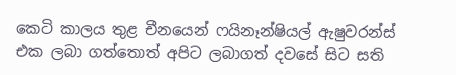කෙටි කාලය තුළ චීනයෙන් ෆයිනෑන්ෂියල් ඇෂුවරන්ස් එක ලබා ගත්තොත් අපිට ලබාගත් දවසේ සිට සති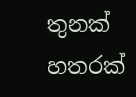තුනක් හතරක්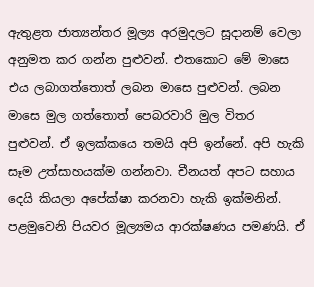ඇතුළත ජාත්‍යන්තර මූල්‍ය අරමුදලට සූදානම් වෙලා අනුමත කර ගන්න පුළුවන්. එතකොට මේ මාසෙ එය ලබාගත්තොත් ලබන මාසෙ පුළුවන්. ලබන මාසෙ මුල ගත්තොත් පෙබරවාරි මුල විතර පුළුවන්. ඒ ඉලක්කයෙ තමයි අපි ඉන්නේ. අපි හැකි සෑම උත්සාහයක්ම ගන්නවා. චීනයත් අපට සහාය දෙයි කියලා අපේක්ෂා කරනවා හැකි ඉක්මනින්. පළමුවෙනි පියවර මූල්‍යමය ආරක්ෂණය පමණයි. ඒ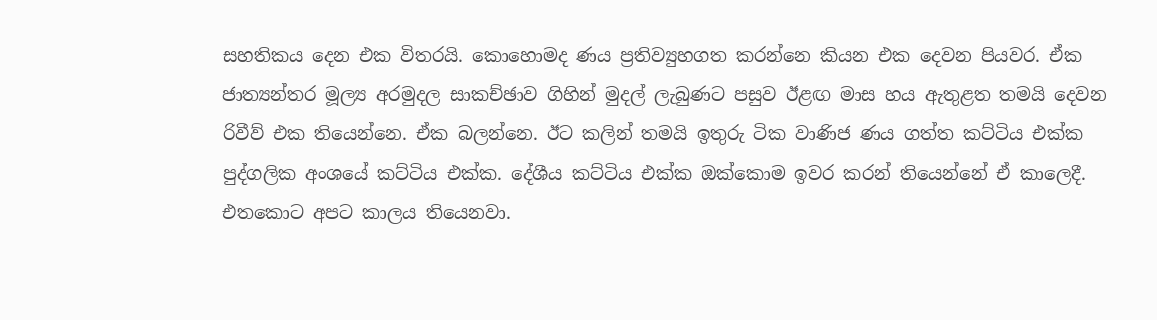සහතිකය දෙන එක විතරයි. කොහොමද ණය ප්‍රතිව්‍යුහගත කරන්නෙ කියන එක දෙවන පියවර. ඒක ජාත්‍යන්තර මූල්‍ය අරමුදල සාකච්ඡාව ගිහින් මුදල් ලැබුණට පසුව ඊළඟ මාස හය ඇතුළත තමයි දෙවන රිවීව් එක තියෙන්නෙ. ඒක බලන්නෙ. ඊට කලින් තමයි ඉතුරු ටික වාණිජ ණය ගත්ත කට්ටිය එක්ක පුද්ගලික අංශයේ කට්ටිය එක්ක. දේශීය කට්ටිය එක්ක ඔක්කොම ඉවර කරන් තියෙන්නේ ඒ කාලෙදී. එතකොට අපට කාලය තියෙනවා.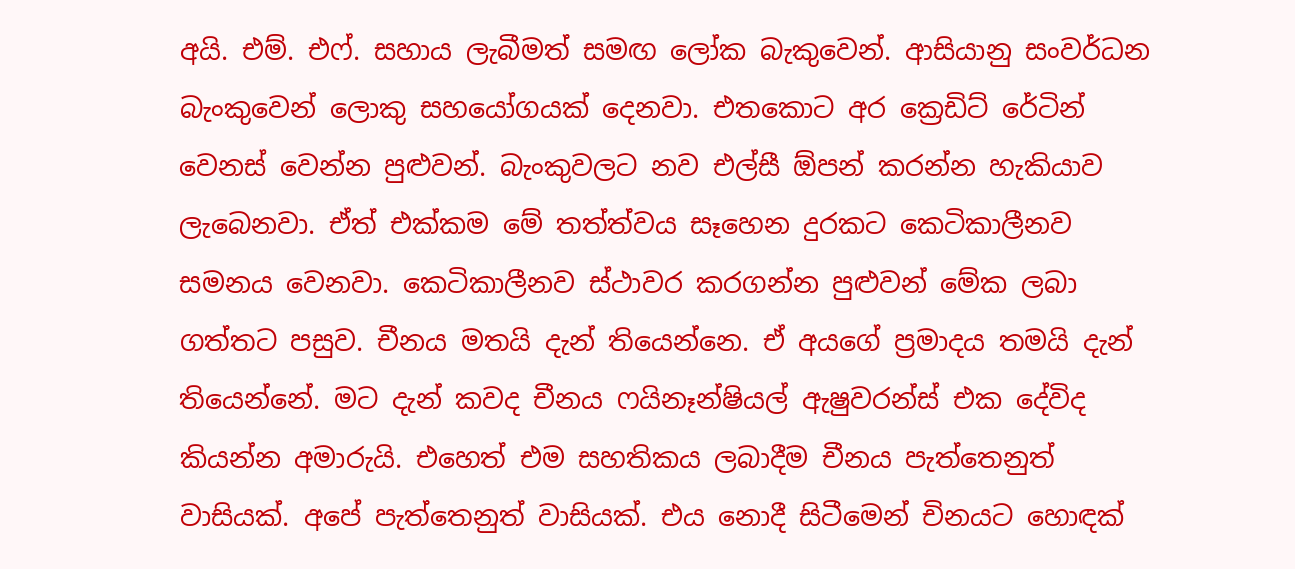අයි. එම්. එෆ්. සහාය ලැබීමත් සමඟ ලෝක බැකුවෙන්. ආසියානු සංවර්ධන බැංකුවෙන් ලොකු සහයෝගයක් දෙනවා. එතකොට අර ක්‍රෙඩිට් රේටින් වෙනස් වෙන්න පුළුවන්. බැංකුවලට නව එල්සී ඕපන් කරන්න හැකියාව ලැබෙනවා. ඒත් එක්කම මේ තත්ත්වය සෑහෙන දුරකට කෙටිකාලීනව සමනය වෙනවා. කෙටිකාලීනව ස්ථාවර කරගන්න පුළුවන් මේක ලබා ගත්තට පසුව. චීනය මතයි දැන් තියෙන්නෙ. ඒ අයගේ ප්‍රමාදය තමයි දැන් තියෙන්නේ. මට දැන් කවද චීනය ෆයිනෑන්ෂියල් ඇෂුවරන්ස් එක දේවිද කියන්න අමාරුයි. එහෙත් එම සහතිකය ලබාදීම චීනය පැත්තෙනුත් වාසියක්. අපේ පැත්තෙනුත් වාසියක්. එය නොදී සිටීමෙන් චිනයට හොඳක්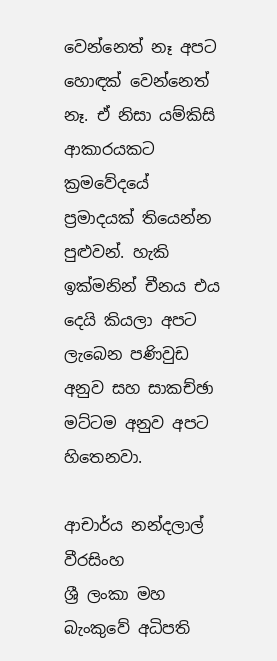වෙන්නෙත් නෑ අපට හොඳක් වෙන්නෙත් නෑ. ඒ නිසා යම්කිසි ආකාරයකට ක්‍රමවේදයේ ප්‍රමාදයක් තියෙන්න පුළුවන්. හැකි ඉක්මනින් චීනය එය දෙයි කියලා අපට ලැබෙන පණිවුඩ අනුව සහ සාකච්ඡා මට්ටම අනුව අපට හිතෙනවා.

ආචාර්ය නන්දලාල් වීරසිංහ
ශ්‍රී ලංකා මහ බැංකුවේ අධිපති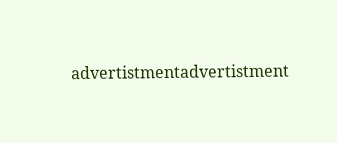advertistmentadvertistment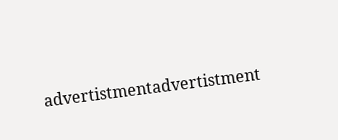advertistmentadvertistment